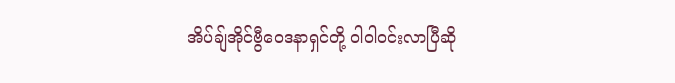အိပ်ချ်အိုင်ဗွီဝေဒနာရှင်တို့ ဝါဝါဝင်းလာပြီဆို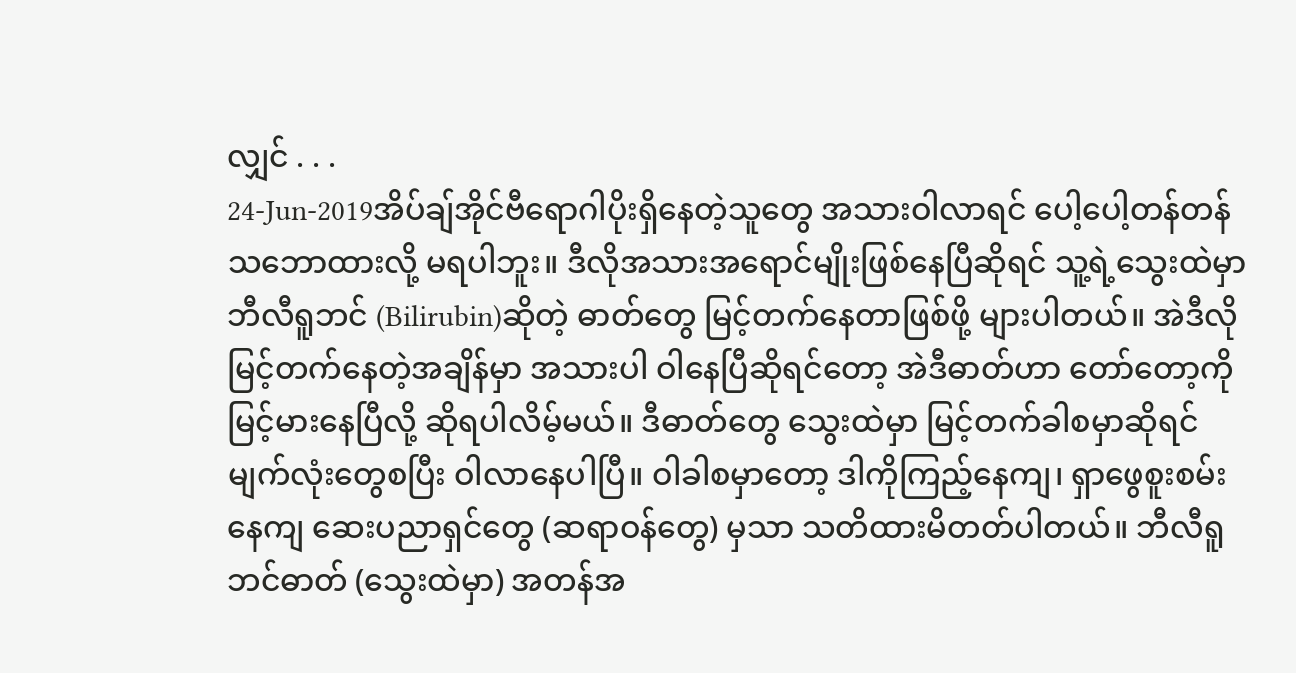လျှင် . . .
24-Jun-2019အိပ်ချ်အိုင်ဗီရောဂါပိုးရှိနေတဲ့သူတွေ အသားဝါလာရင် ပေါ့ပေါ့တန်တန်သဘောထားလို့ မရပါဘူး။ ဒီလိုအသားအရောင်မျိုးဖြစ်နေပြီဆိုရင် သူ့ရဲ့သွေးထဲမှာ ဘီလီရူဘင် (Bilirubin)ဆိုတဲ့ ဓာတ်တွေ မြင့်တက်နေတာဖြစ်ဖို့ များပါတယ်။ အဲဒီလို မြင့်တက်နေတဲ့အချိန်မှာ အသားပါ ဝါနေပြီဆိုရင်တော့ အဲဒီဓာတ်ဟာ တော်တော့ကိုမြင့်မားနေပြီလို့ ဆိုရပါလိမ့်မယ်။ ဒီဓာတ်တွေ သွေးထဲမှာ မြင့်တက်ခါစမှာဆိုရင် မျက်လုံးတွေစပြီး ဝါလာနေပါပြီ။ ဝါခါစမှာတော့ ဒါကိုကြည့်နေကျ၊ ရှာဖွေစူးစမ်းနေကျ ဆေးပညာရှင်တွေ (ဆရာဝန်တွေ) မှသာ သတိထားမိတတ်ပါတယ်။ ဘီလီရူဘင်ဓာတ် (သွေးထဲမှာ) အတန်အ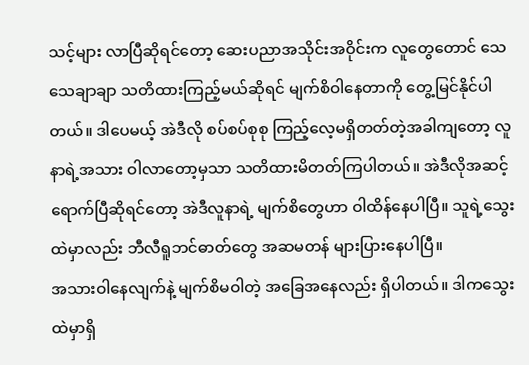သင့်များ လာပြီဆိုရင်တော့ ဆေးပညာအသိုင်းအဝိုင်းက လူတွေတောင် သေသေချာချာ သတိထားကြည့်မယ်ဆိုရင် မျက်စိဝါနေတာကို တွေ့မြင်နိုင်ပါတယ်။ ဒါပေမယ့် အဲဒီလို စပ်စပ်စုစု ကြည့်လေ့မရှိတတ်တဲ့အခါကျတော့ လူနာရဲ့အသား ဝါလာတော့မှသာ သတိထားမိတတ်ကြပါတယ်။ အဲဒီလိုအဆင့်ရောက်ပြီဆိုရင်တော့ အဲဒီလူနာရဲ့ မျက်စိတွေဟာ ဝါထိန်နေပါပြီ။ သူရဲ့သွေးထဲမှာလည်း ဘီလီရူဘင်ဓာတ်တွေ အဆမတန် များပြားနေပါပြီ။
အသားဝါနေလျက်နဲ့ မျက်စိမဝါတဲ့ အခြေအနေလည်း ရှိပါတယ်။ ဒါကသွေးထဲမှာရှိ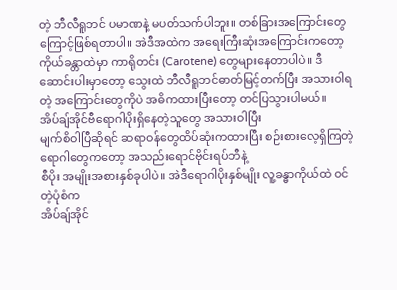တဲ့ ဘီလီရူဘင် ပမာဏနဲ့ မပတ်သက်ပါဘူး။ တစ်ခြားအကြောင်းတွေကြောင့်ဖြစ်ရတာပါ။ အဲဒီအထဲက အရေးကြီးဆုံးအကြောင်းကတော့ ကိုယ်ခန္တာထဲမှာ ကာရိုတင်း (Carotene) တွေများနေတာပါပဲ။ ဒီဆောင်းပါးမှာတော့ သွေးထဲ ဘီလီရူဘင်ဓာတ်မြင့်တက်ပြီး အသားဝါရတဲ့ အကြောင်းတွေကိုပဲ အဓိကထားပြီးတော့ တင်ပြသွားပါမယ်။
အိပ်ချ်အိုင်ဗီရောဂါပိုးရှိနေတဲ့သူတွေ အသားဝါပြီး
မျက်စိဝါပြီဆိုရင် ဆရာဝန်တွေထိပ်ဆုံးကထားပြီး စဉ်းစားလေ့ရှိကြတဲ့ရောဂါတွေကတော့ အသည်းရောင်ဗိုင်းရပ်ဘီနဲ့
စီပိုး အမျိုးအစားနှစ်ခုပါပဲ။ အဲဒီရောဂါပိုးနှစ်မျိုး လူ့ခန္ဓာကိုယ်ထဲ ဝင်တဲ့ပုံစံက
အိပ်ချ်အိုင်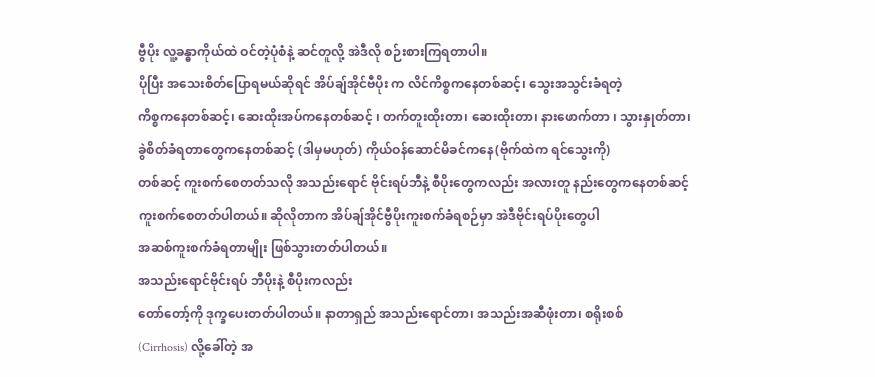ဗွီပိုး လူ့ခန္ဓာကိုယ်ထဲ ဝင်တဲ့ပုံစံနဲ့ ဆင်တူလို့ အဲဒီလို စဉ်းစားကြရတာပါ။
ပိုပြီး အသေးစိတ်ပြောရမယ်ဆိုရင် အိပ်ချ်အိုင်ဗီပိုး က လိင်ကိစ္စကနေတစ်ဆင့်၊ သွေးအသွင်းခံရတဲ့
ကိစ္စကနေတစ်ဆင့်၊ ဆေးထိုးအပ်ကနေတစ်ဆင့် ၊ တက်တူးထိုးတာ၊ ဆေးထိုးတာ၊ နားဖောက်တာ ၊ သွားနှုတ်တာ၊
ခွဲစိတ်ခံရတာတွေကနေတစ်ဆင့် (ဒါမှမဟုတ်) ကိုယ်ဝန်ဆောင်မိခင်ကနေ(ဗိုက်ထဲက ရင်သွေးကို)
တစ်ဆင့် ကူးစက်စေတတ်သလို အသည်းရောင် ဗိုင်းရပ်ဘီနဲ့ စီပိုးတွေကလည်း အလားတူ နည်းတွေကနေတစ်ဆင့်
ကူးစက်စေတတ်ပါတယ်။ ဆိုလိုတာက အိပ်ချ်အိုင်ဗွီပိုးကူးစက်ခံရစဉ်မှာ အဲဒီဗိုင်းရပ်ပိုးတွေပါ
အဆစ်ကူးစက်ခံရတာမျိုး ဖြစ်သွားတတ်ပါတယ်။
အသည်းရောင်ဗိုင်းရပ် ဘီပိုးနဲ့ စီပိုးကလည်း
တော်တော့်ကို ဒုက္ခပေးတတ်ပါတယ်။ နာတာရှည် အသည်းရောင်တာ၊ အသည်းအဆီဖုံးတာ၊ စရိုးစစ်
(Cirrhosis) လို့ခေါ်တဲ့ အ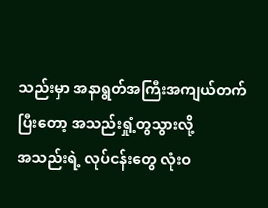သည်းမှာ အနာရွတ်အကြီးအကျယ်တက်ပြီးတော့ အသည်းရှုံ့တွသွားလို့
အသည်းရဲ့ လုပ်ငန်းတွေ လုံးဝ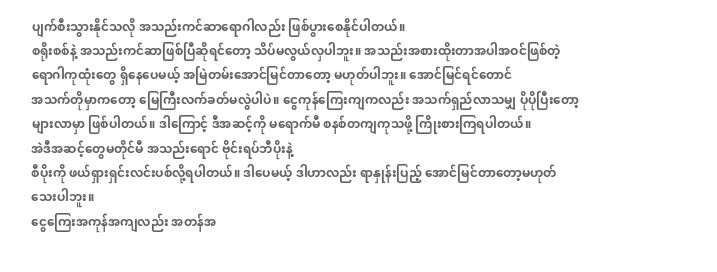ပျက်စီးသွားနိုင်သလို အသည်းကင်ဆာရောဂါလည်း ဖြစ်ပွားစေနိုင်ပါတယ်။
စရိုးစစ်နဲ့ အသည်းကင်ဆာဖြစ်ပြီဆိုရင်တော့ သိပ်မလွယ်လှပါဘူး။ အသည်းအစားထိုးတာအပါအဝင်ဖြစ်တဲ့
ရောဂါကုထုံးတွေ ရှိနေပေမယ့် အမြဲတမ်းအောင်မြင်တာတော့ မဟုတ်ပါဘူး။ အောင်မြင်ရင်တောင်
အသက်တိုမှာကတော့ မြေကြီးလက်ခတ်မလွဲပါပဲ။ ငွေကုန်ကြေးကျကလည်း အသက်ရှည်လာသမျှ ပိုပိုပြီးတော့
များလာမှာ ဖြစ်ပါတယ်။ ဒါကြောင့် ဒီအဆင့်ကို မရောက်မီ စနစ်တကျကုသဖို့ ကြိုးစားကြရပါတယ်။
အဲဒီအဆင့်တွေမတိုင်မီ အသည်းရောင် ဗိုင်းရပ်ဘီပိုးနဲ့
စီပိုးကို ဖယ်ရှားရှင်းလင်းပစ်လို့ရပါတယ်။ ဒါပေမယ့် ဒါဟာလည်း ရာနှုန်းပြည့် အောင်မြင်တာတော့မဟုတ်သေးပါဘူး။
ငွေကြေးအကုန်အကျလည်း အတန်အ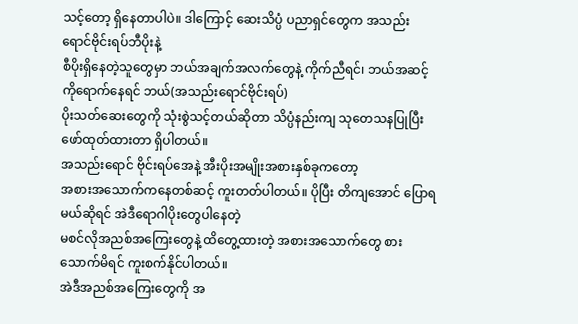သင့်တော့ ရှိနေတာပါပဲ။ ဒါကြောင့် ဆေးသိပ္ပံ ပညာရှင်တွေက အသည်းရောင်ဗိုင်းရပ်ဘီပိုးနဲ့
စီပိုးရှိနေတဲ့သူတွေမှာ ဘယ်အချက်အလက်တွေနဲ့ ကိုက်ညီရင်၊ ဘယ်အဆင့်ကိုရောက်နေရင် ဘယ်(အသည်းရောင်ဗိုင်းရပ်)
ပိုးသတ်ဆေးတွေကို သုံးစွဲသင့်တယ်ဆိုတာ သိပ္ပံနည်းကျ သုတေသနပြုပြီး ဖော်ထုတ်ထားတာ ရှိပါတယ်။
အသည်းရောင် ဗိုင်းရပ်အေနဲ့ အီးပိုးအမျိုးအစားနှစ်ခုကတော့
အစားအသောက်ကနေတစ်ဆင့် ကူးတတ်ပါတယ်။ ပိုပြီး တိကျအောင် ပြောရမယ်ဆိုရင် အဲဒီရောဂါပိုးတွေပါနေတဲ့
မစင်လိုအညစ်အကြေးတွေနဲ့ ထိတွေ့ထားတဲ့ အစားအသောက်တွေ စားသောက်မိရင် ကူးစက်နိုင်ပါတယ်။
အဲဒီအညစ်အကြေးတွေကို အ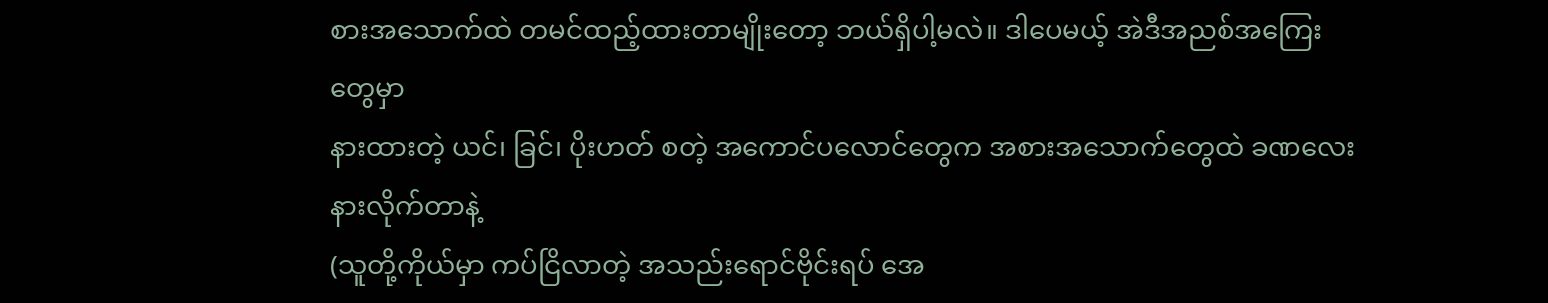စားအသောက်ထဲ တမင်ထည့်ထားတာမျိုးတော့ ဘယ်ရှိပါ့မလဲ။ ဒါပေမယ့် အဲဒီအညစ်အကြေးတွေမှာ
နားထားတဲ့ ယင်၊ ခြင်၊ ပိုးဟတ် စတဲ့ အကောင်ပလောင်တွေက အစားအသောက်တွေထဲ ခဏလေး နားလိုက်တာနဲ့
(သူတို့ကိုယ်မှာ ကပ်ငြိလာတဲ့ အသည်းရောင်ဗိုင်းရပ် အေ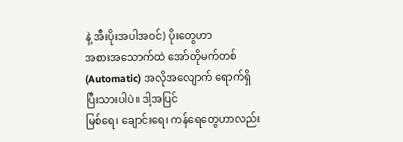နဲ့ အီးပိုးအပါအဝင်) ပိုးတွေဟာ
အစားအသောက်ထဲ အော်တိုမက်တစ် (Automatic) အလိုအလျောက် ရောက်ရှိပြီးသားပါပဲ။ ဒါ့အပြင်
မြစ်ရေ၊ ချောင်းရေ၊ ကန်ရေတွေဟာလည်း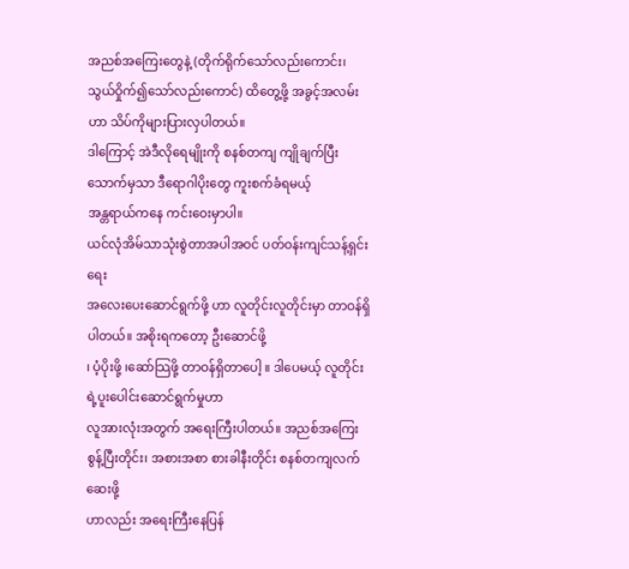အညစ်အကြေးတွေနဲ့ (တိုက်ရိုက်သော်လည်းကောင်း၊ သွယ်ဝှိုက်၍သော်လည်းကောင်) ထိတွေ့ဖို့ အခွင့်အလမ်းဟာ သိပ်ကိုများပြားလှပါတယ်။
ဒါကြောင့် အဲဒီလိုရေမျိုးကို စနစ်တကျ ကျိုချက်ပြီး သောက်မှသာ ဒီရောဂါပိုးတွေ ကူးစက်ခံရမယ့်
အန္တရာယ်ကနေ ကင်းဝေးမှာပါ။
ယင်လုံအိမ်သာသုံးစွဲတာအပါအဝင် ပတ်ဝန်းကျင်သန့်ရှင်းရေး
အလေးပေးဆောင်ရွက်ဖို့ ဟာ လူတိုင်းလူတိုင်းမှာ တာဝန်ရှိပါတယ်။ အစိုးရကတော့ ဦးဆောင်ဖို့
၊ ပံ့ပိုးဖို့ ၊ဆော်သြဖို့ တာဝန်ရှိတာပေါ့ ။ ဒါပေမယ့် လူတိုင်းရဲ့ပူးပေါင်းဆောင်ရွက်မှုဟာ
လူအားလုံးအတွက် အရေးကြီးပါတယ်။ အညစ်အကြေးစွန့်ပြီးတိုင်း၊ အစားအစာ စားခါနီးတိုင်း စနစ်တကျလက်ဆေးဖို့
ဟာလည်း အရေးကြီးနေပြန်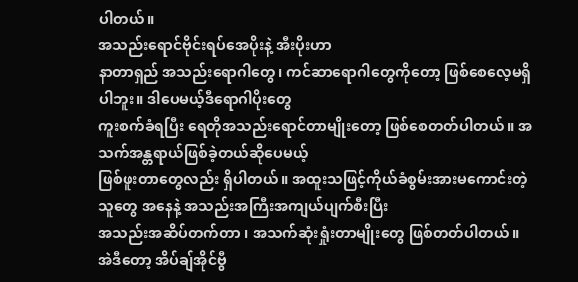ပါတယ်။
အသည်းရောင်ဗိုင်းရပ်အေပိုးနဲ့ အီးပိုးဟာ
နာတာရှည် အသည်းရောဂါတွေ၊ ကင်ဆာရောဂါတွေကိုတော့ ဖြစ်စေလေ့မရှိပါဘူး။ ဒါပေမယ့်ဒီရောဂါပိုးတွေ
ကူးစက်ခံရပြီး ရေတိုအသည်းရောင်တာမျိုးတော့ ဖြစ်စေတတ်ပါတယ်။ အသက်အန္တရာယ်ဖြစ်ခဲ့တယ်ဆိုပေမယ့်
ဖြစ်ဖူးတာတွေလည်း ရှိပါတယ်။ အထူးသဖြင့်ကိုယ်ခံစွမ်းအားမကောင်းတဲ့သူတွေ အနေနဲ့ အသည်းအကြီးအကျယ်ပျက်စီးပြီး
အသည်းအဆိပ်တက်တာ ၊ အသက်ဆုံးရှုံးတာမျိုးတွေ ဖြစ်တတ်ပါတယ်။ အဲဒီတော့ အိပ်ချ်အိုင်ဗွီ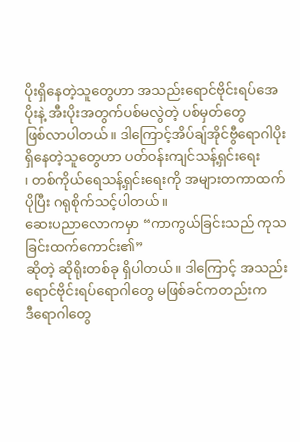ပိုးရှိနေတဲ့သူတွေဟာ အသည်းရောင်ဗိုင်းရပ်အေပိုးနဲ့ အီးပိုးအတွက်ပစ်မလွဲတဲ့ ပစ်မှတ်တွေ
ဖြစ်လာပါတယ်။ ဒါကြောင့်အိပ်ချ်အိုင်ဗွီရောဂါပိုး ရှိနေတဲ့သူတွေဟာ ပတ်ဝန်းကျင်သန့်ရှင်းရေး
၊ တစ်ကိုယ်ရေသန့်ရှင်းရေးကို အများတကာထက်ပိုပြီး ဂရုစိုက်သင့်ပါတယ်။
ဆေးပညာလောကမှာ “ကာကွယ်ခြင်းသည် ကုသခြင်းထက်ကောင်း၏”
ဆိုတဲ့ ဆိုရိုးတစ်ခု ရှိပါတယ်။ ဒါကြောင့် အသည်းရောင်ဗိုင်းရပ်ရောဂါတွေ မဖြစ်ခင်ကတည်းက
ဒီရောဂါတွေ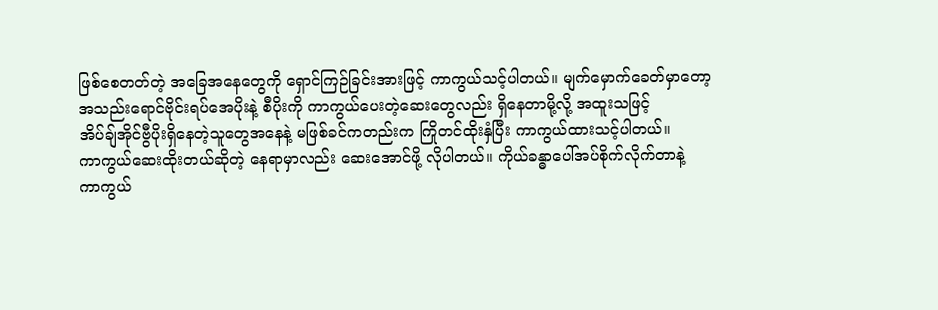ဖြစ်စေတတ်တဲ့ အခြေအနေတွေကို ရှောင်ကြဉ်ခြင်းအားဖြင့် ကာကွယ်သင့်ပါတယ်။ မျက်မှောက်ခေတ်မှာတော့
အသည်းရောင်ဗိုင်းရပ်အေပိုးနဲ့ စီပိုးကို ကာကွယ်ပေးတဲ့ဆေးတွေလည်း ရှိနေတာမို့လို့ အထူးသဖြင့်
အိပ်ချ်အိုင်ဗွီပိုးရှိနေတဲ့သူတွေအနေနဲ့ မဖြစ်ခင်ကတည်းက ကြိုတင်ထိုးနှံပြီး ကာကွယ်ထားသင့်ပါတယ်။
ကာကွယ်ဆေးထိုးတယ်ဆိုတဲ့ နေရာမှာလည်း ဆေးအောင်ဖို့ လိုပါတယ်။ ကိုယ်ခန္ဓာပေါ်အပ်စိုက်လိုက်တာနဲ့
ကာကွယ်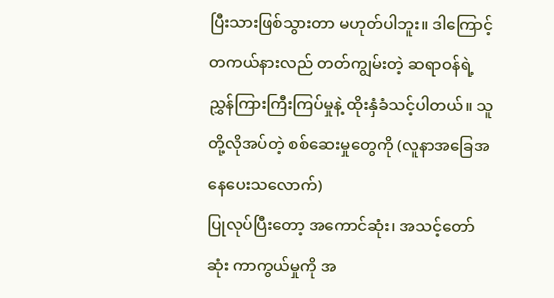ပြီးသားဖြစ်သွားတာ မဟုတ်ပါဘူး။ ဒါကြောင့် တကယ်နားလည် တတ်ကျွမ်းတဲ့ ဆရာဝန်ရဲ့
ညွှန်ကြားကြီးကြပ်မှုနဲ့ ထိုးနှံခံသင့်ပါတယ်။ သူတို့လိုအပ်တဲ့ စစ်ဆေးမှုတွေကို (လူနာအခြေအနေပေးသလောက်)
ပြုလုပ်ပြီးတော့ အကောင်ဆုံး၊ အသင့်တော်ဆုံး ကာကွယ်မှုကို အ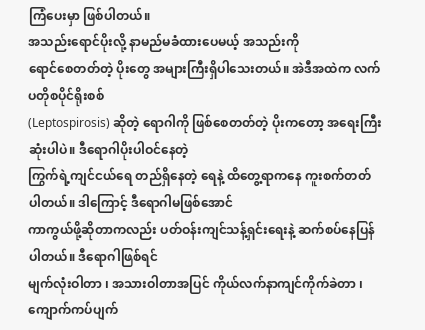ကြံပေးမှာ ဖြစ်ပါတယ်။
အသည်းရောင်ပိုးလို့ နာမည်မခံထားပေမယ့် အသည်းကို
ရောင်စေတတ်တဲ့ ပိုးတွေ အများကြီးရှိပါသေးတယ်။ အဲဒီအထဲက လက်ပတိုစပိုင်ရိုးစစ်
(Leptospirosis) ဆိုတဲ့ ရောဂါကို ဖြစ်စေတတ်တဲ့ ပိုးကတော့ အရေးကြီးဆုံးပါပဲ။ ဒီရောဂါပိုးပါဝင်နေတဲ့
ကြွက်ရဲ့ကျင်ငယ်ရေ တည်ရှိနေတဲ့ ရေနဲ့ ထိတွေ့ရာကနေ ကူးစက်တတ်ပါတယ်။ ဒါကြောင့် ဒီရောဂါမဖြစ်အောင်
ကာကွယ်ဖို့ဆိုတာကလည်း ပတ်ဝန်းကျင်သန့်ရှင်းရေးနဲ့ ဆက်စပ်နေပြန်ပါတယ်။ ဒီရောဂါဖြစ်ရင်
မျက်လုံးဝါတာ ၊ အသားဝါတာအပြင် ကိုယ်လက်နာကျင်ကိုက်ခဲတာ ၊ ကျောက်ကပ်ပျက်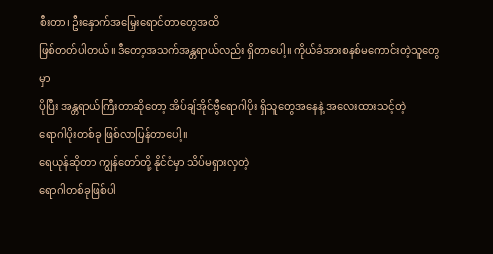စီးတာ၊ ဦးနှောက်အမြှေးရောင်တာတွေအထိ
ဖြစ်တတ်ပါတယ်။ ဒီတော့အသက်အန္တရာယ်လည်း ရှိတာပေါ့။ ကိုယ်ခံအားစနစ်မကောင်းတဲ့သူတွေမှာ
ပိုပြီး အန္တရာယ်ကြီးတာဆိုတော့ အိပ်ချ်အိုင်ဗွီရောဂါပိုး ရှိသူတွေအနေနဲ့ အလေးထားသင့်တဲ့
ရောဂါပိုးတစ်ခု ဖြစ်လာပြန်တာပေါ့။
ရေယုန်ဆိုတာ ကျွန်တော်တို့ နိုင်ငံမှာ သိပ်မရှားလှတဲ့
ရောဂါတစ်ခုဖြစ်ပါ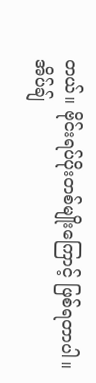တယ်။ ဗိုင်းရပ်ပိုးတစ်မျိုးကြောင့် ဖြစ်ရတာပါ။ အိပ်ချ်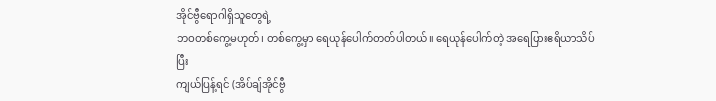အိုင်ဗွီရောဂါရှိသူတွေရဲ့
ဘဝတစ်ကွေ့မဟုတ်၊ တစ်ကွေ့မှာ ရေယုန်ပေါက်တတ်ပါတယ်။ ရေယုန်ပေါက်တဲ့ အရေပြားဧရိယာသိပ်ပြီး
ကျယ်ပြန့်ရင် (အိပ်ချ်အိုင်ဗွီ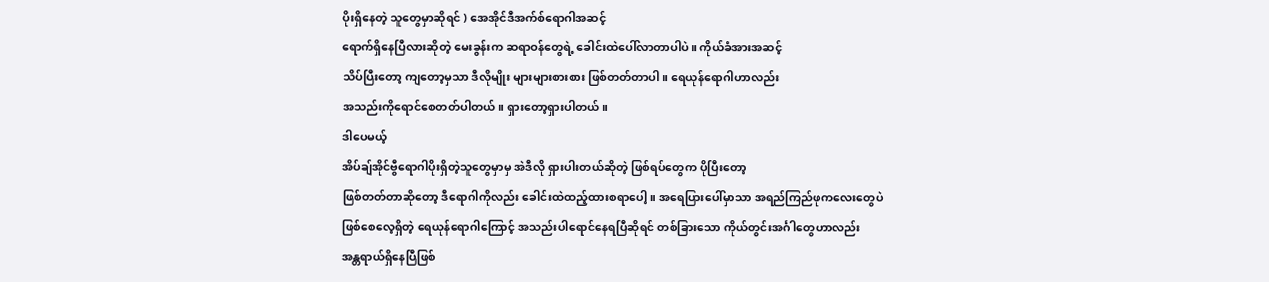ပိုးရှိနေတဲ့ သူတွေမှာဆိုရင် ) အေအိုင်ဒီအက်စ်ရောဂါအဆင့်
ရောက်ရှိနေပြီလားဆိုတဲ့ မေးခွန်းက ဆရာဝန်တွေရဲ့ ခေါင်းထဲပေါ်လာတာပါပဲ။ ကိုယ်ခံအားအဆင့်
သိပ်ပြီးတော့ ကျတော့မှသာ ဒီလိုမျိုး များများစားစား ဖြစ်တတ်တာပါ။ ရေယုန်ရောဂါဟာလည်း
အသည်းကိုရောင်စေတတ်ပါတယ်။ ရှားတော့ရှားပါတယ်။
ဒါပေမယ့်
အိပ်ချ်အိုင်ဗွီရောဂါပိုးရှိတဲ့သူတွေမှာမှ အဲဒီလို ရှားပါးတယ်ဆိုတဲ့ ဖြစ်ရပ်တွေက ပိုပြီးတော့
ဖြစ်တတ်တာဆိုတော့ ဒီရောဂါကိုလည်း ခေါင်းထဲထည့်ထားစရာပေါ့။ အရေပြားပေါ်မှာသာ အရည်ကြည်ဖုကလေးတွေပဲ
ဖြစ်စေလေ့ရှိတဲ့ ရေယုန်ရောဂါကြောင့် အသည်းပါရောင်နေရပြီဆိုရင် တစ်ခြားသော ကိုယ်တွင်းအင်္ဂါတွေဟာလည်း
အန္တရာယ်ရှိနေပြီဖြစ်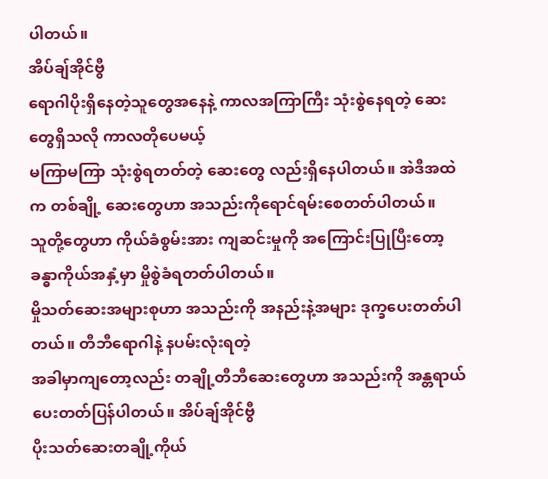ပါတယ်။
အိပ်ချ်အိုင်ဗွီ
ရောဂါပိုးရှိနေတဲ့သူတွေအနေနဲ့ ကာလအကြာကြီး သုံးစွဲနေရတဲ့ ဆေးတွေရှိသလို ကာလတိုပေမယ့်
မကြာမကြာ သုံးစွဲရတတ်တဲ့ ဆေးတွေ လည်းရှိနေပါတယ်။ အဲဒီအထဲက တစ်ချို့ ဆေးတွေဟာ အသည်းကိုရောင်ရမ်းစေတတ်ပါတယ်။
သူတို့တွေဟာ ကိုယ်ခံစွမ်းအား ကျဆင်းမှုကို အကြောင်းပြုပြီးတော့ ခန္ဓာကိုယ်အနှံ့မှာ မှိုစွဲခံရတတ်ပါတယ်။
မှိုသတ်ဆေးအများစုဟာ အသည်းကို အနည်းနဲ့အများ ဒုက္ခပေးတတ်ပါတယ်။ တီဘီရောဂါနဲ့ နပမ်းလုံးရတဲ့
အခါမှာကျတော့လည်း တချို့တီဘီဆေးတွေဟာ အသည်းကို အန္တရာယ်ပေးတတ်ပြန်ပါတယ်။ အိပ်ချ်အိုင်ဗွီ
ပိုးသတ်ဆေးတချို့ကိုယ်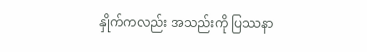နှိုက်ကလည်း အသည်းကို ပြဿနာ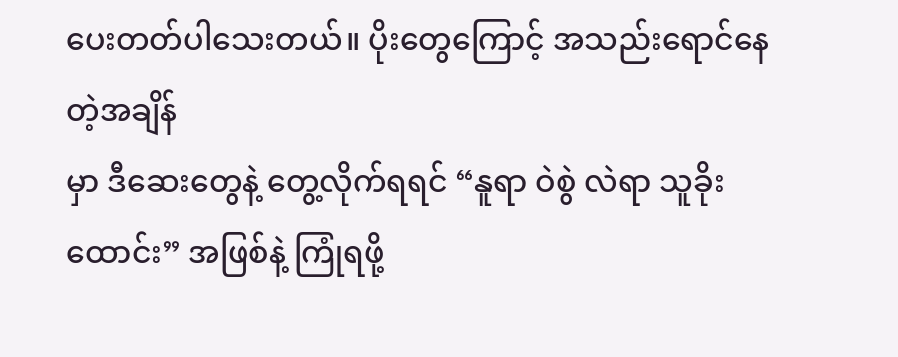ပေးတတ်ပါသေးတယ်။ ပိုးတွေကြောင့် အသည်းရောင်နေတဲ့အချိန်
မှာ ဒီဆေးတွေနဲ့ တွေ့လိုက်ရရင် “နူရာ ဝဲစွဲ လဲရာ သူခိုးထောင်း” အဖြစ်နဲ့ ကြုံရဖို့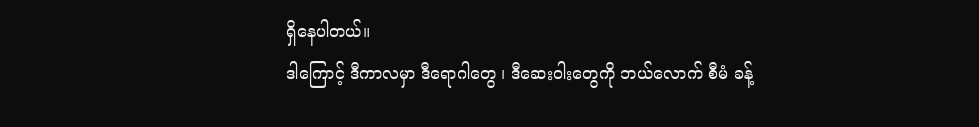ရှိနေပါတယ်။
ဒါကြောင့် ဒီကာလမှာ ဒီရောဂါတွေ ၊ ဒီဆေးဝါးတွေကို ဘယ်လောက် စီမံ ခန့်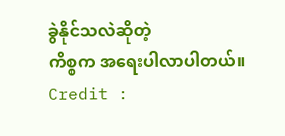ခွဲနိုင်သလဲဆိုတဲ့
ကိစ္စက အရေးပါလာပါတယ်။
Credit :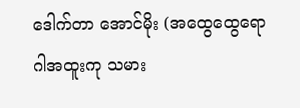ဒေါက်တာ အောင်မိုး (အထွေထွေရောဂါအထူးကု သမား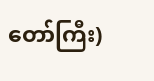တော်ကြီး)